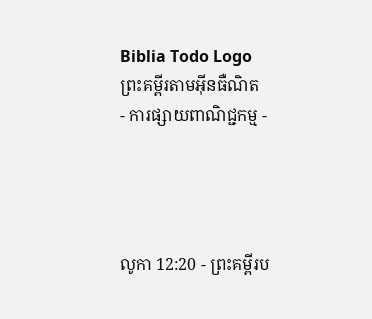Biblia Todo Logo
ព្រះគម្ពីរតាមអ៊ីនធឺណិត
- ការផ្សាយពាណិជ្ជកម្ម -




លូកា 12:20 - ព្រះគម្ពីរប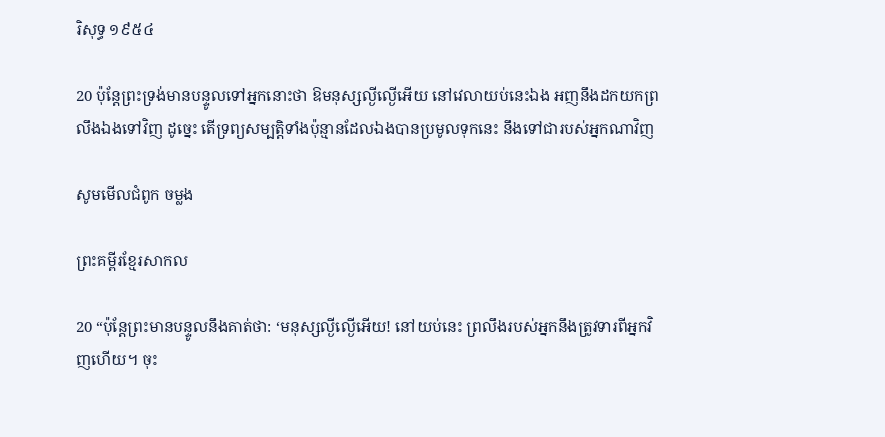រិសុទ្ធ ១៩៥៤

20 ប៉ុន្តែព្រះ‌ទ្រង់មានបន្ទូលទៅអ្នកនោះថា ឱមនុស្សល្ងី‌ល្ងើអើយ នៅវេលាយប់នេះឯង អញនឹងដកយកព្រលឹងឯងទៅវិញ ដូច្នេះ តើទ្រព្យសម្បត្តិទាំងប៉ុន្មានដែលឯងបានប្រមូលទុកនេះ នឹងទៅជារបស់អ្នកណាវិញ

សូមមើលជំពូក ចម្លង

ព្រះគម្ពីរខ្មែរសាកល

20 “ប៉ុន្តែព្រះមានបន្ទូលនឹងគាត់ថា: ‘មនុស្សល្ងីល្ងើអើយ! នៅយប់នេះ ព្រលឹងរបស់អ្នកនឹងត្រូវទារពីអ្នកវិញហើយ។ ចុះ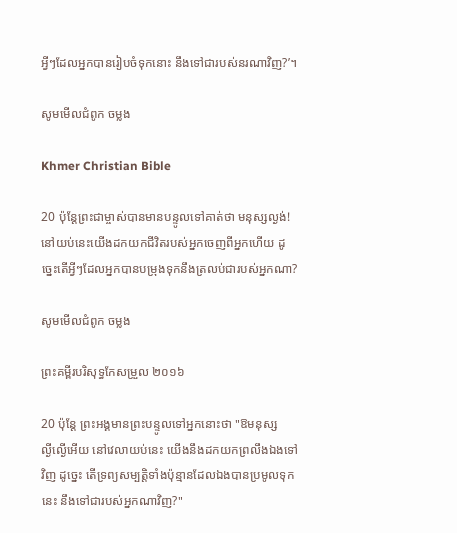អ្វីៗដែលអ្នកបានរៀបចំទុកនោះ នឹងទៅជារបស់នរណាវិញ?’។

សូមមើលជំពូក ចម្លង

Khmer Christian Bible

20 ប៉ុន្ដែព្រះជាម្ចាស់បានមានបន្ទូលទៅគាត់ថា មនុស្សល្ងង់! នៅយប់នេះយើងដកយកជីវិតរបស់អ្នកចេញពីអ្នកហើយ ដូច្នេះតើអ្វីៗដែលអ្នកបានបម្រុងទុកនឹងត្រលប់ជារបស់អ្នកណា?

សូមមើលជំពូក ចម្លង

ព្រះគម្ពីរបរិសុទ្ធកែសម្រួល ២០១៦

20 ប៉ុន្តែ ព្រះ‌អង្គមានព្រះ‌បន្ទូលទៅអ្នកនោះថា "ឱមនុស្សល្ងី‌ល្ងើអើយ នៅវេលាយប់នេះ យើងនឹងដកយកព្រលឹងឯងទៅវិញ ដូច្នេះ តើទ្រព្យសម្បត្តិទាំងប៉ុន្មានដែលឯងបានប្រមូលទុកនេះ នឹងទៅជារបស់អ្នកណាវិញ?"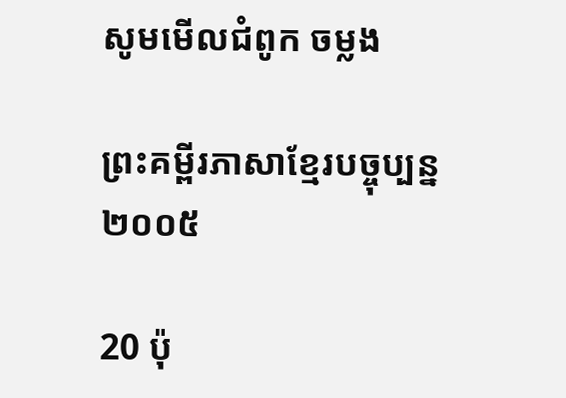សូមមើលជំពូក ចម្លង

ព្រះគម្ពីរភាសាខ្មែរបច្ចុប្បន្ន ២០០៥

20 ប៉ុ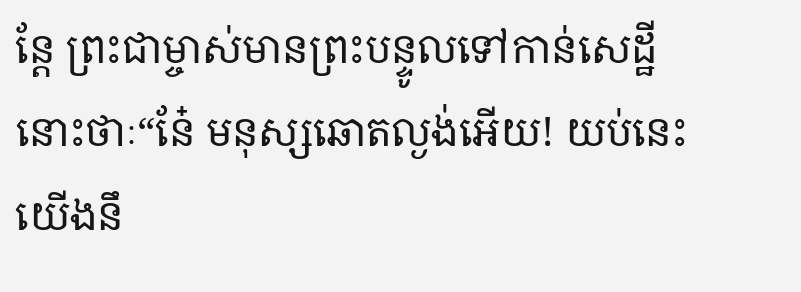ន្តែ ព្រះ‌ជាម្ចាស់មានព្រះ‌បន្ទូលទៅកាន់សេដ្ឋីនោះថាៈ“នែ៎ មនុស្សឆោតល្ងង់អើយ! យប់នេះ យើងនឹ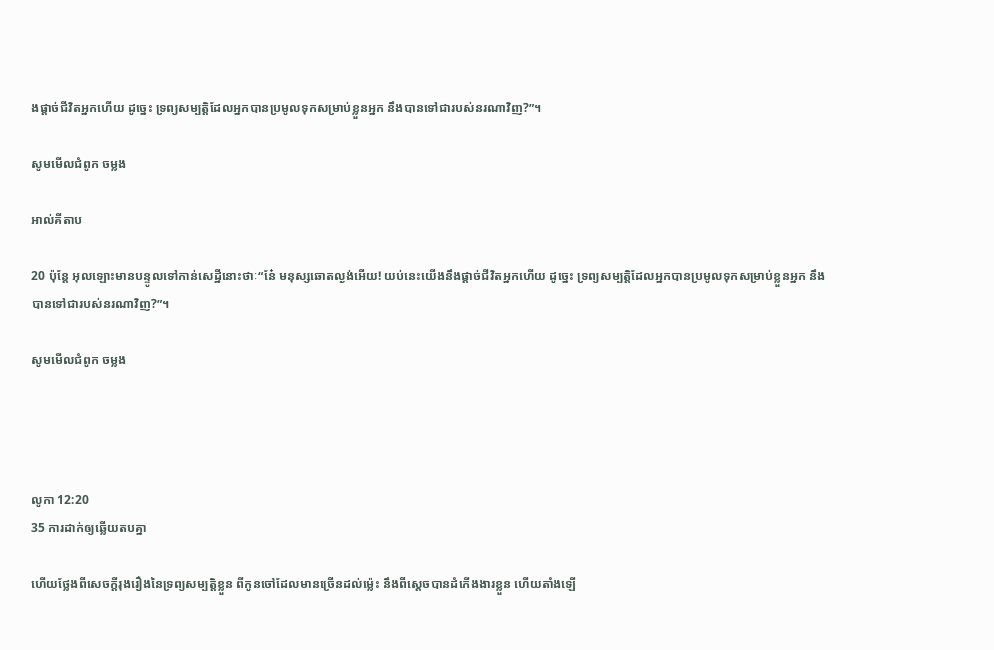ងផ្ដាច់ជីវិតអ្នកហើយ ដូច្នេះ ទ្រព្យ‌សម្បត្តិដែលអ្នកបានប្រមូលទុកសម្រាប់ខ្លួនអ្នក នឹងបានទៅជារបស់នរណាវិញ?”។

សូមមើលជំពូក ចម្លង

អាល់គីតាប

20 ប៉ុន្តែ អុលឡោះមានបន្ទូលទៅកាន់សេដ្ឋីនោះថាៈ“នែ៎ មនុស្សឆោតល្ងង់អើយ! យប់នេះយើងនឹងផ្ដាច់ជីវិតអ្នកហើយ ដូច្នេះ ទ្រព្យ‌សម្បត្តិដែលអ្នកបានប្រមូលទុកសម្រាប់ខ្លួនអ្នក នឹងបានទៅជារបស់នរណាវិញ?”។

សូមមើលជំពូក ចម្លង




លូកា 12:20
35 ការដាក់ឲ្យឆ្លើយតបគ្នា

ហើយថ្លែងពីសេចក្ដីរុងរឿងនៃទ្រព្យសម្បត្តិខ្លួន ពីកូនចៅដែលមានច្រើនដល់ម៉្លេះ នឹងពីស្តេចបានដំកើងងារខ្លួន ហើយតាំងឡើ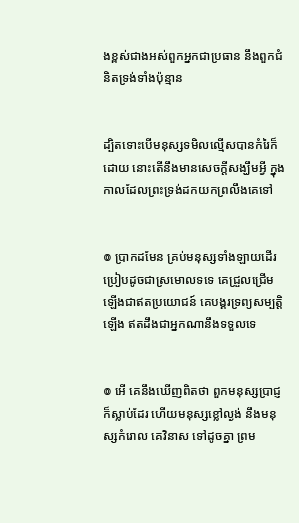ងខ្ពស់ជាងអស់ពួកអ្នកជាប្រធាន នឹងពួកជំនិតទ្រង់ទាំងប៉ុន្មាន


ដ្បិតទោះបើមនុស្សទមិលល្មើសបានកំរៃក៏ដោយ នោះតើនឹងមានសេចក្ដីសង្ឃឹមអ្វី ក្នុងកាលដែលព្រះ‌ទ្រង់ដកយកព្រលឹងគេទៅ


៙ ប្រាកដមែន គ្រប់មនុស្សទាំង‌ឡាយដើរ ប្រៀបដូចជាស្រមោលទទេ គេជ្រួល‌ជ្រើមឡើងជាឥតប្រយោជន៍ គេបង្គរទ្រព្យសម្បត្តិឡើង ឥតដឹងជាអ្នកណានឹងទទួលទេ


៙ អើ គេនឹងឃើញពិតថា ពួកមនុស្សប្រាជ្ញក៏ស្លាប់ដែរ ហើយមនុស្សខ្លៅល្ងង់ នឹងមនុស្សកំរោល គេវិនាស ទៅដូចគ្នា ព្រម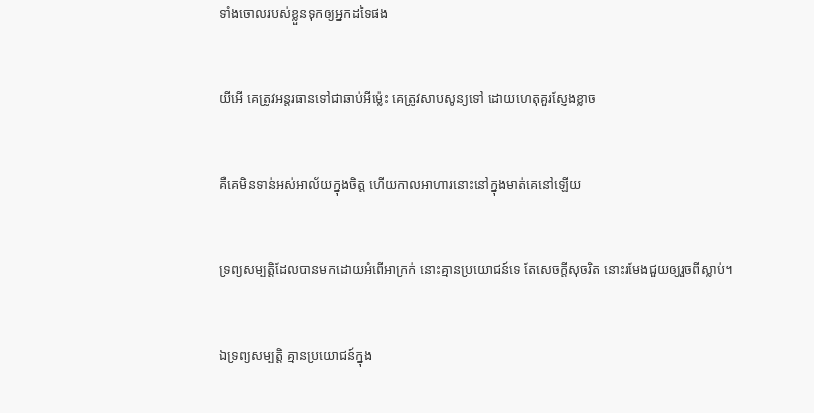ទាំងចោលរបស់ខ្លួនទុកឲ្យអ្នកដទៃផង


យីអើ គេត្រូវអន្តរ‌ធានទៅជាឆាប់អីម៉្លេះ គេត្រូវសាប‌សូន្យទៅ ដោយហេតុគួរស្ញែងខ្លាច


គឺគេមិនទាន់អស់អាល័យក្នុងចិត្ត ហើយកាលអាហារនោះនៅក្នុងមាត់គេនៅឡើយ


ទ្រព្យសម្បត្តិដែលបានមកដោយអំពើអាក្រក់ នោះគ្មានប្រយោជន៍ទេ តែសេចក្ដីសុចរិត នោះរមែងជួយឲ្យរួចពីស្លាប់។


ឯទ្រព្យសម្បត្តិ គ្មានប្រយោជន៍ក្នុង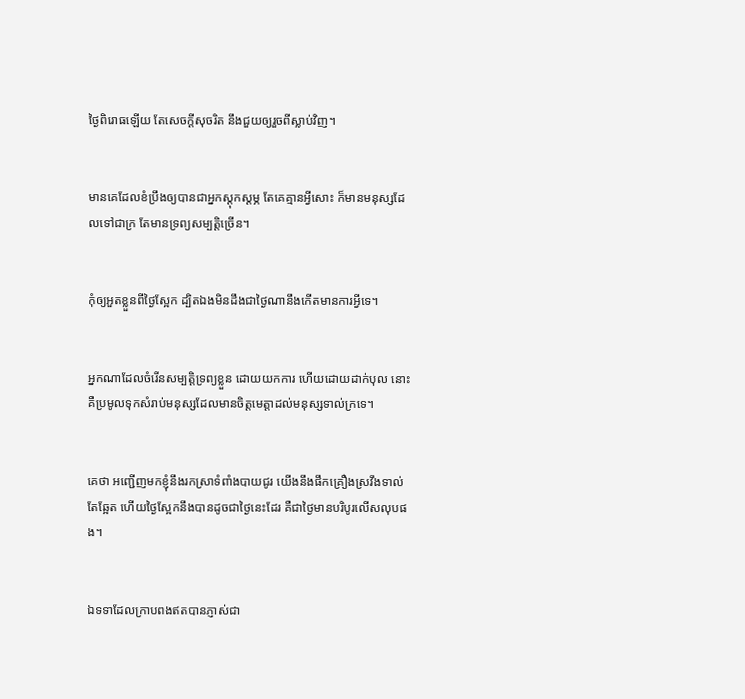ថ្ងៃពិរោធឡើយ តែសេចក្ដីសុចរិត នឹងជួយឲ្យរួចពីស្លាប់វិញ។


មានគេដែលខំប្រឹងឲ្យបានជាអ្នកស្តុក‌ស្តម្ភ តែគេគ្មានអ្វីសោះ ក៏មានមនុស្សដែលទៅជាក្រ តែមានទ្រព្យសម្បត្តិច្រើន។


កុំឲ្យអួតខ្លួនពីថ្ងៃស្អែក ដ្បិតឯងមិនដឹងជាថ្ងៃណានឹងកើតមានការអ្វីទេ។


អ្នកណាដែលចំរើនសម្បត្តិទ្រព្យខ្លួន ដោយយកការ ហើយដោយដាក់បុល នោះគឺប្រមូលទុកសំរាប់មនុស្សដែលមានចិត្តមេត្តាដល់មនុស្សទាល់ក្រទេ។


គេថា អញ្ជើញមកខ្ញុំនឹងរកស្រាទំពាំង‌បាយ‌ជូរ យើងនឹងផឹកគ្រឿងស្រវឹងទាល់តែឆ្អែត ហើយថ្ងៃស្អែកនឹងបានដូចជាថ្ងៃនេះដែរ គឺជាថ្ងៃមានបរិបូរលើស‌លុបផង។


ឯទទាដែលក្រាបពងឥតបានភ្ញាស់ជា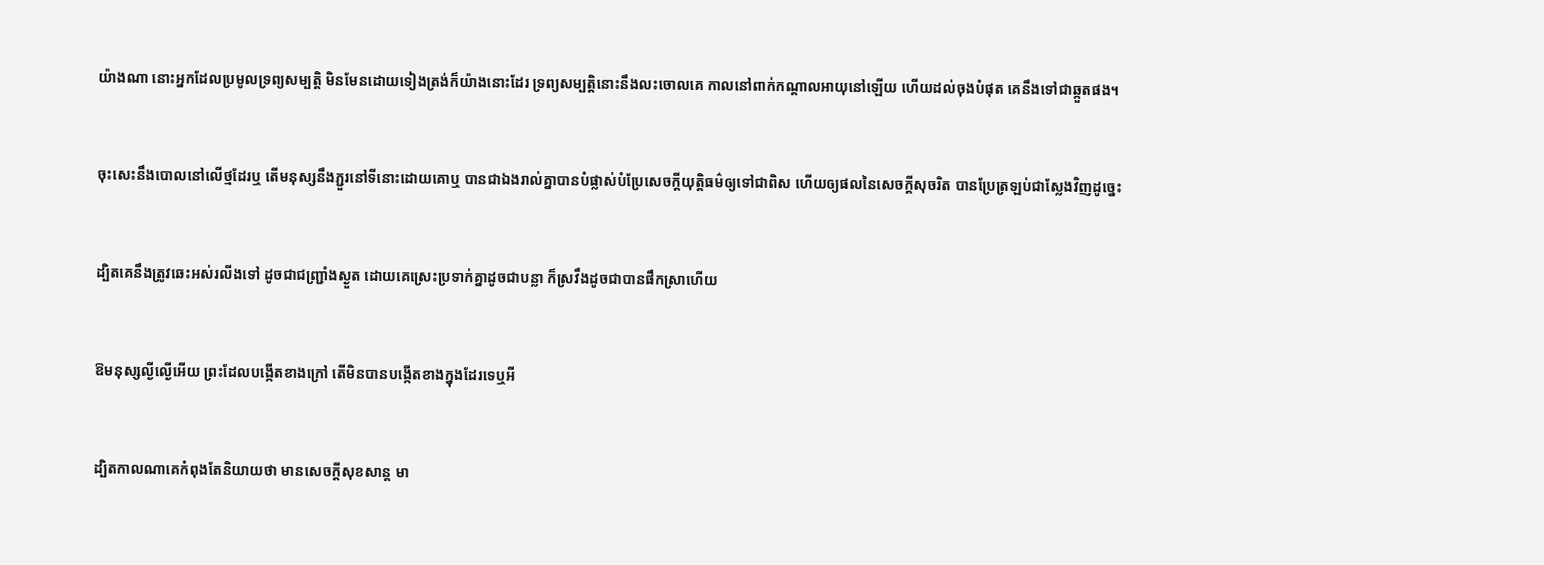យ៉ាងណា នោះអ្នកដែលប្រមូលទ្រព្យសម្បត្តិ មិនមែនដោយទៀងត្រង់ក៏យ៉ាងនោះដែរ ទ្រព្យសម្បត្តិនោះនឹងលះចោលគេ កាលនៅពាក់កណ្តាលអាយុនៅឡើយ ហើយដល់ចុងបំផុត គេនឹងទៅជាឆ្កួតផង។


ចុះសេះនឹងបោលនៅលើថ្មដែរឬ តើមនុស្សនឹងភ្ជួរនៅទីនោះដោយគោឬ បានជាឯងរាល់គ្នាបានបំផ្លាស់បំប្រែសេចក្ដីយុត្តិ‌ធម៌ឲ្យទៅជាពិស ហើយឲ្យផលនៃសេចក្ដីសុចរិត បានប្រែត្រឡប់ជាស្លែងវិញដូច្នេះ


ដ្បិតគេនឹងត្រូវឆេះអស់រលីងទៅ ដូចជាជញ្ជ្រាំងស្ងួត ដោយគេស្រេះប្រទាក់គ្នាដូចជាបន្លា ក៏ស្រវឹងដូចជាបានផឹកស្រាហើយ


ឱមនុស្សល្ងី‌ល្ងើអើយ ព្រះដែលបង្កើតខាងក្រៅ តើមិនបានបង្កើតខាងក្នុងដែរទេឬអី


ដ្បិតកាលណាគេកំពុងតែនិយាយថា មានសេចក្ដីសុខ‌សាន្ត មា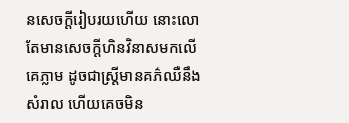នសេចក្ដីរៀបរយហើយ នោះលោតែមានសេចក្ដីហិន‌វិនាសមកលើគេភ្លាម ដូចជាស្ត្រីមានគភ៌ឈឺនឹងសំរាល ហើយគេចមិន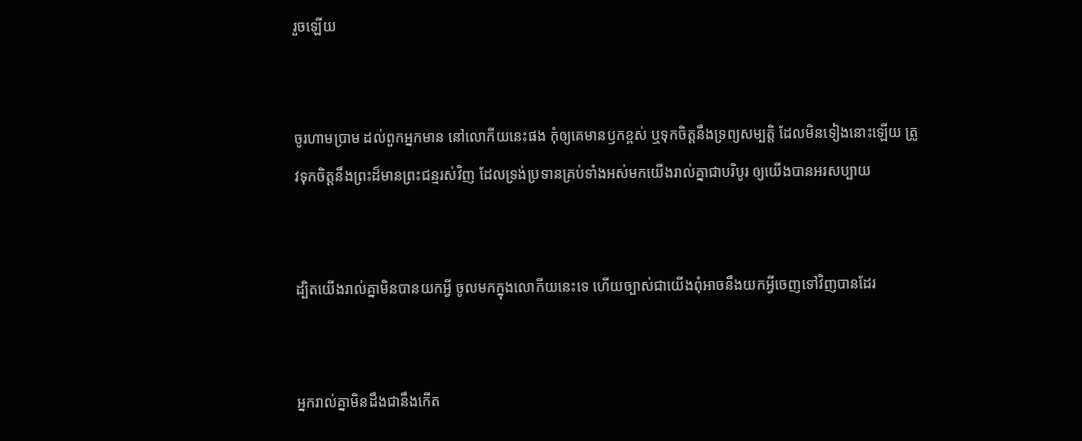រួចឡើយ


ចូរហាម‌ប្រាម ដល់ពួកអ្នកមាន នៅលោកីយនេះផង កុំឲ្យគេមានឫកខ្ពស់ ឬទុកចិត្តនឹងទ្រព្យសម្បត្តិ ដែលមិនទៀងនោះឡើយ ត្រូវទុកចិត្តនឹងព្រះដ៏មានព្រះ‌ជន្មរស់វិញ ដែលទ្រង់ប្រទានគ្រប់ទាំងអស់មកយើងរាល់គ្នាជាបរិបូរ ឲ្យយើងបានអរសប្បាយ


ដ្បិតយើងរាល់គ្នាមិនបានយកអ្វី ចូលមកក្នុងលោកីយនេះទេ ហើយច្បាស់ជាយើងពុំអាចនឹងយកអ្វីចេញទៅវិញបានដែរ


អ្នករាល់គ្នាមិនដឹងជានឹងកើត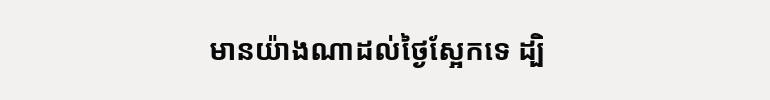មានយ៉ាងណាដល់ថ្ងៃស្អែកទេ ដ្បិ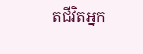តជីវិតអ្នក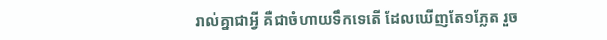រាល់គ្នាជាអ្វី គឺជាចំហាយទឹកទេតើ ដែលឃើញតែ១ភ្លែត រួច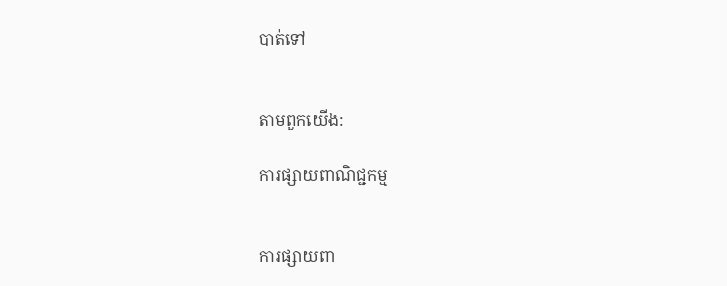បាត់ទៅ


តាមពួកយើង:

ការផ្សាយពាណិជ្ជកម្ម


ការផ្សាយពា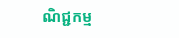ណិជ្ជកម្ម